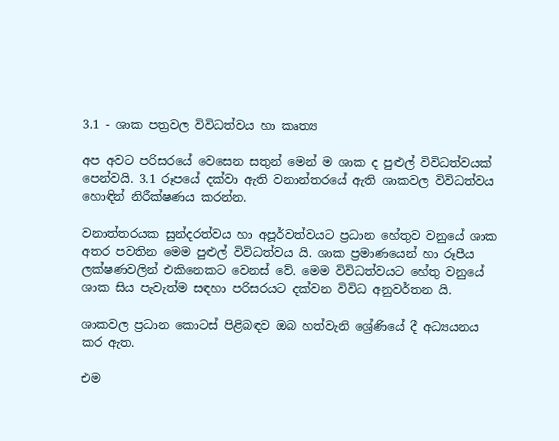3.1 - ශාක පත්‍රවල විවිධත්වය හා කෘත්‍ය

අප අවට පරිසරයේ වෙසෙන සතුන් මෙන් ම ශාක ද පුළුල් විවිධත්වයක් පෙන්වයි. 3.1 රූපයේ දක්වා ඇති වනාන්තරයේ ඇති ශාකවල විවිධත්වය හොඳින් නිරීක්ෂණය කරන්න.

වනාත්තරයක සුන්දරත්වය හා අපූර්වත්වයට ප්‍රධාන හේතුව වනුයේ ශාක අතර පවතින මෙම පුළුල් විවිධත්වය යි. ශාක ප්‍රමාණයෙන් හා රූපීය ලක්ෂණවලින් එකිනෙකට වෙනස් වේ. මෙම විවිධත්වයට හේතු වනුයේ ශාක සිය පැවැත්ම සඳහා පරිසරයට දක්වන විවිධ අනුවර්තන යි.

ශාකවල ප්‍රධාන කොටස් පිළිබඳව ඔබ හත්වැනි ශ්‍රේණියේ දී අධ්‍යයනය කර ඇත.

එම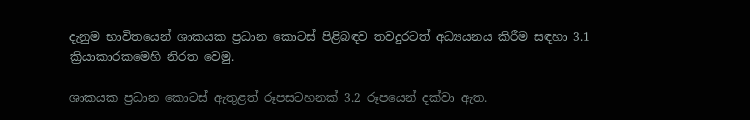දැනුම භාවිතයෙන් ශාකයක ප්‍රධාන කොටස් පිළිබඳව තවදුරටත් අධ්‍යයනය කිරීම සඳහා 3.1 ක්‍රියාකාරකමෙහි නිරත වෙමු.

ශාකයක ප්‍රධාන කොටස් ඇතුළත් රූපසටහනක් 3.2 රූපයෙන් දක්වා ඇත.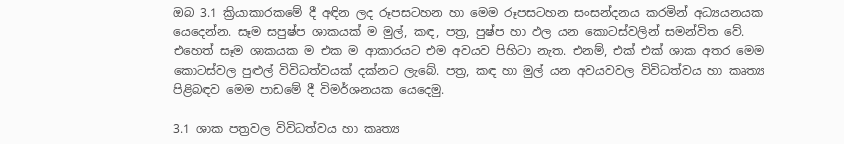ඔබ 3.1 ක්‍රියාකාරකමේ දී අඳින ලද රූපසටහන හා මෙම රූපසටහන සංසන්දනය කරමින් අධ්‍යයනයක යෙදෙන්න. සෑම සපුෂ්ප ශාකයක් ම මුල්, කඳ, පත්‍ර, පුෂ්ප හා ඵල යන කොටස්වලින් සමන්විත වේ. එහෙත් සෑම ශාකයක ම එක ම ආකාරයට එම අවයව පිහිටා නැත. එනම්, එක් එක් ශාක අතර මෙම කොටස්වල පුළුල් විවිධත්වයක් දක්නට ලැබේ. පත්‍ර, කඳ හා මුල් යන අවයවවල විවිධත්වය හා කෘත්‍ය පිළිබඳව මෙම පාඩමේ දී විමර්ශනයක යෙදෙමු.

3.1 ශාක පත්‍රවල විවිධත්වය හා කෘත්‍ය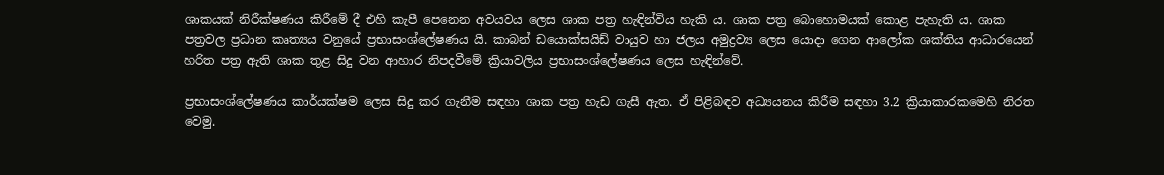ශාකයක් නිරීක්ෂණය කිරීමේ දී එහි කැපී පෙනෙන අවයවය ලෙස ශාක පත්‍ර හැඳින්විය හැකි ය. ශාක පත්‍ර බොහොමයක් කොළ පැහැති ය. ශාක පත්‍රවල ප්‍රධාන කෘත්‍යය වනුයේ ප්‍රභාසංශ්ලේෂණය යි. කාබන් ඩයොක්සයිඩ් වායුව හා ජලය අමුද්‍රව්‍ය ලෙස යොදා ගෙන ආලෝක ශක්තිය ආධාරයෙන් හරිත පත්‍ර ඇති ශාක තුළ සිදු වන ආහාර නිපදවීමේ ක්‍රියාවලිය ප්‍රභාසංශ්ලේෂණය ලෙස හැඳින්වේ.

ප්‍රභාසංශ්ලේෂණය කාර්යක්ෂම ලෙස සිදු කර ගැනීම සඳහා ශාක පත්‍ර හැඩ ගැසී ඇත. ඒ පිළිබඳව අධ්‍යයනය කිරීම සඳහා 3.2 ක්‍රියාකාරකමෙහි නිරත වෙමු.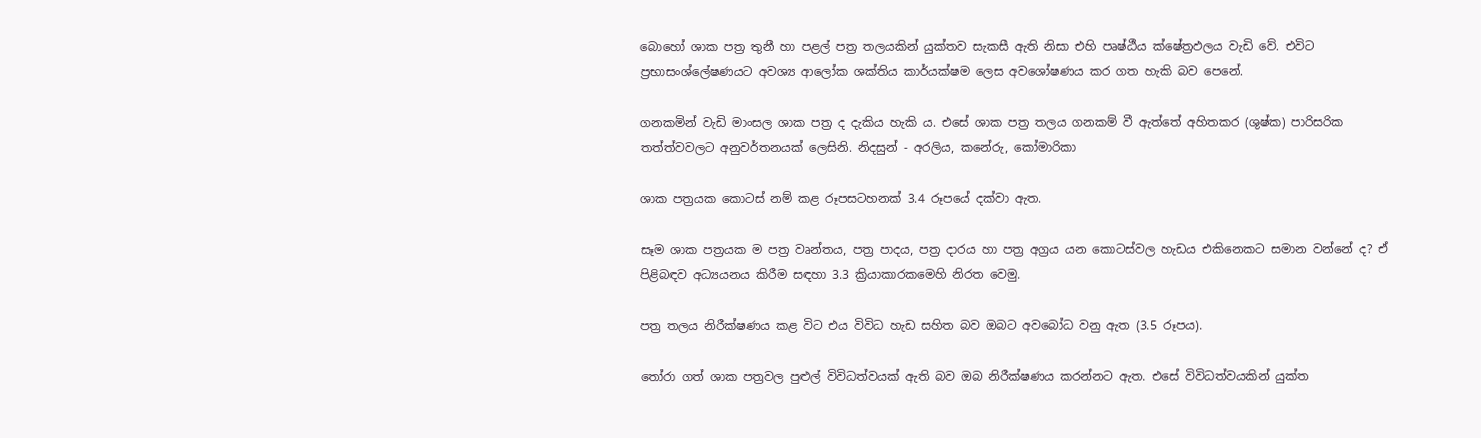බොහෝ ශාක පත්‍ර තුනී හා පළල් පත්‍ර තලයකින් යුක්තව සැකසී ඇති නිසා එහි පෘෂ්ඨීය ක්ෂේත්‍රඵලය වැඩි වේ. එවිට ප්‍රභාසංශ්ලේෂණයට අවශ්‍ය ආලෝක ශක්තිය කාර්යක්ෂම ලෙස අවශෝෂණය කර ගත හැකි බව පෙනේ.

ගනකමින් වැඩි මාංසල ශාක පත්‍ර ද දැකිය හැකි ය. එසේ ශාක පත්‍ර තලය ගනකම් වී ඇත්තේ අහිතකර (ශුෂ්ක) පාරිසරික තත්ත්වවලට අනුවර්තනයක් ලෙසිනි. නිදසුන් - අරලිය, කනේරු, කෝමාරිකා

ශාක පත්‍රයක කොටස් නම් කළ රූපසටහනක් 3.4 රූපයේ දක්වා ඇත.

සෑම ශාක පත්‍රයක ම පත්‍ර වෘන්තය, පත්‍ර පාදය, පත්‍ර දාරය හා පත්‍ර අග්‍රය යන කොටස්වල හැඩය එකිනෙකට සමාන වන්නේ ද? ඒ පිළිබඳව අධ්‍යයනය කිරීම සඳහා 3.3 ක්‍රියාකාරකමෙහි නිරත වෙමු.

පත්‍ර තලය නිරීක්ෂණය කළ විට එය විවිධ හැඩ සහිත බව ඔබට අවබෝධ වනු ඇත (3.5 රූපය).

තෝරා ගත් ශාක පත්‍රවල පුළුල් විවිධත්වයක් ඇති බව ඔබ නිරීක්ෂණය කරන්නට ඇත. එසේ විවිධත්වයකින් යුක්ත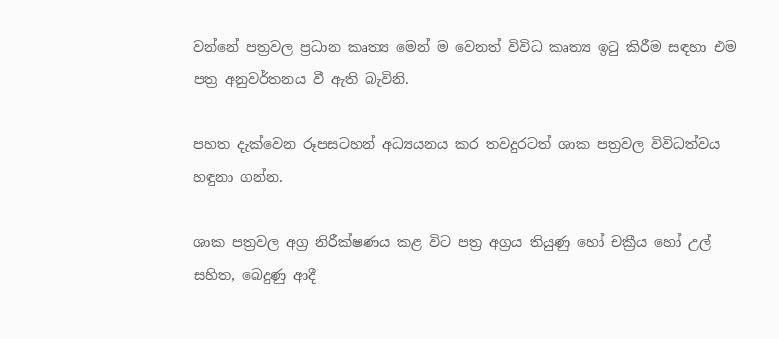වන්නේ පත්‍රවල ප්‍රධාන කෘත්‍ය මෙන් ම වෙනත් විවිධ කෘත්‍ය ඉටු කිරීම සඳහා එම පත්‍ර අනුවර්තනය වී ඇති බැවිනි.

පහත දැක්වෙන රූපසටහන් අධ්‍යයනය කර තවදුරටත් ශාක පත්‍රවල විවිධත්වය හඳුනා ගන්න.

ශාක පත්‍රවල අග්‍ර නිරීක්ෂණය කළ විට පත්‍ර අග්‍රය තියුණු හෝ චක්‍රීය හෝ උල් සහිත, බෙදුණු ආදී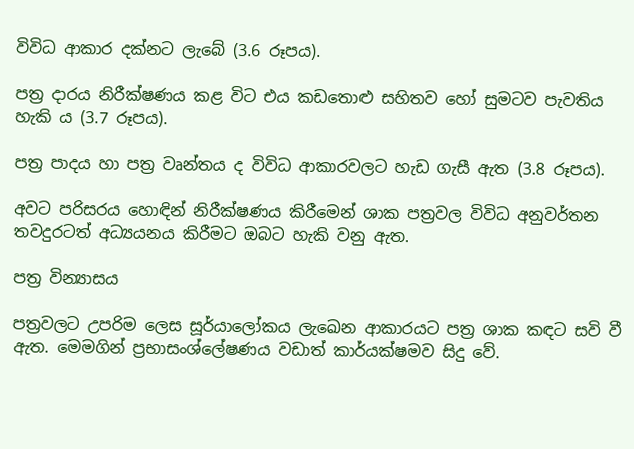විවිධ ආකාර දක්නට ලැබේ (3.6 රූපය).

පත්‍ර දාරය නිරීක්ෂණය කළ විට එය කඩතොළු සහිතව හෝ සුමටව පැවතිය හැකි ය (3.7 රූපය).

පත්‍ර පාදය හා පත්‍ර වෘන්තය ද විවිධ ආකාරවලට හැඩ ගැසී ඇත (3.8 රූපය).

අවට පරිසරය හොඳින් නිරීක්ෂණය කිරීමෙන් ශාක පත්‍රවල විවිධ අනුවර්තන තවදුරටත් අධ්‍යයනය කිරීමට ඔබට හැකි වනු ඇත.

පත්‍ර වින්‍යාසය

පත්‍රවලට උපරිම ලෙස සූර්යාලෝකය ලැඛෙන ආකාරයට පත්‍ර ශාක කඳට සවි වී ඇත. මෙමගින් ප්‍රභාසංශ්ලේෂණය වඩාත් කාර්යක්ෂමව සිදු වේ.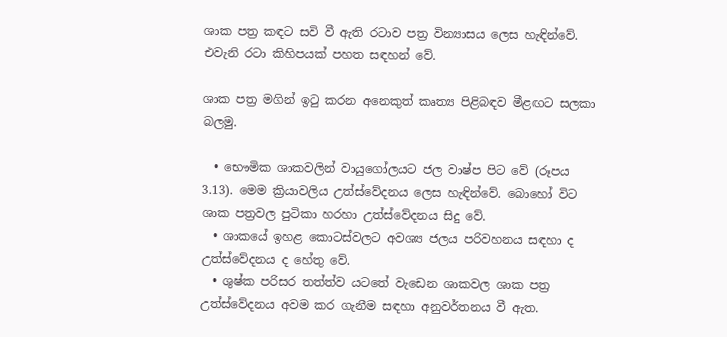ශාක පත්‍ර කඳට සවි වී ඇති රටාව පත්‍ර වින්‍යාසය ලෙස හැඳින්වේ. එවැනි රටා කිහිපයක් පහත සඳහන් වේ.

ශාක පත්‍ර මගින් ඉටු කරන අනෙකුත් කෘත්‍ය පිළිබඳව මීළඟට සලකා බලමු.

  • භෞමික ශාකවලින් වායුගෝලයට ජල වාෂ්ප පිට වේ (රූපය 3.13). මෙම ක්‍රියාවලිය උත්ස්වේදනය ලෙස හැඳින්වේ. බොහෝ විට ශාක පත්‍රවල පුටිකා හරහා උත්ස්වේදනය සිදු වේ.
  • ශාකයේ ඉහළ කොටස්වලට අවශ්‍ය ජලය පරිවහනය සඳහා ද උත්ස්වේදනය ද හේතු වේ.
  • ශුෂ්ක පරිසර තත්ත්ව යටතේ වැඩෙන ශාකවල ශාක පත්‍ර උත්ස්වේදනය අවම කර ගැනීම සඳහා අනුවර්තනය වී ඇත.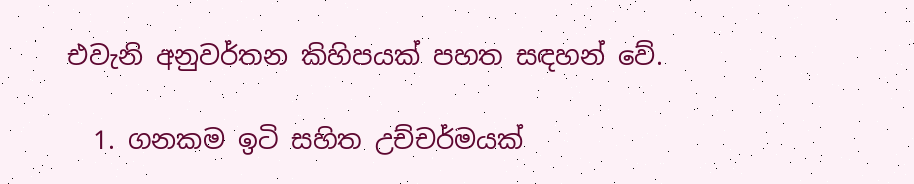එවැනි අනුවර්තන කිහිපයක් පහත සඳහන් වේ.

  1. ගනකම ඉටි සහිත උච්චර්මයක්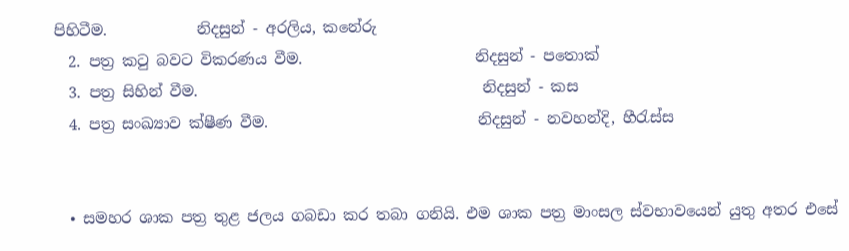පිහිටීම.            නිදසුන් - අරලිය, කනේරු
  2. පත්‍ර කටු බවට විකරණය වීම.                       නිදසුන් - පතොක්
  3. පත්‍ර සිහින් වීම.                                      නිදසුන් - කස
  4. පත්‍ර සංඛ්‍යාව ක්ෂීණ වීම.                            නිදසුන් - නවහන්දි, හීරැස්ස


  • සමහර ශාක පත්‍ර තුළ ජලය ගබඩා කර තබා ගනියි. එම ශාක පත්‍ර මාංසල ස්වභාවයෙන් යුතු අතර එසේ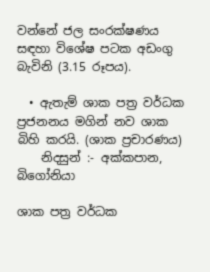වන්නේ ජල සංරක්ෂණය සඳහා විශේෂ පටක අඩංගු බැවිනි (3.15 රූපය).

  • ඇතැම් ශාක පත්‍ර වර්ධක ප්‍රජනනය මගින් නව ශාක බිහි කරයි. (ශාක ප්‍රචාරණය)
    නිදසුන් :- අක්කපාන, බිගෝනියා

ශාක පත්‍ර වර්ධක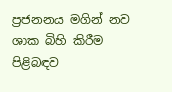ප්‍රජනනය මගින් නව ශාක බිහි කිරීම පිළිබඳව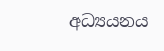අධ්‍යයනය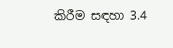කිරීම සඳහා 3.4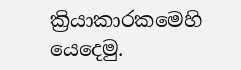ක්‍රියාකාරකමෙහි යෙදෙමු.